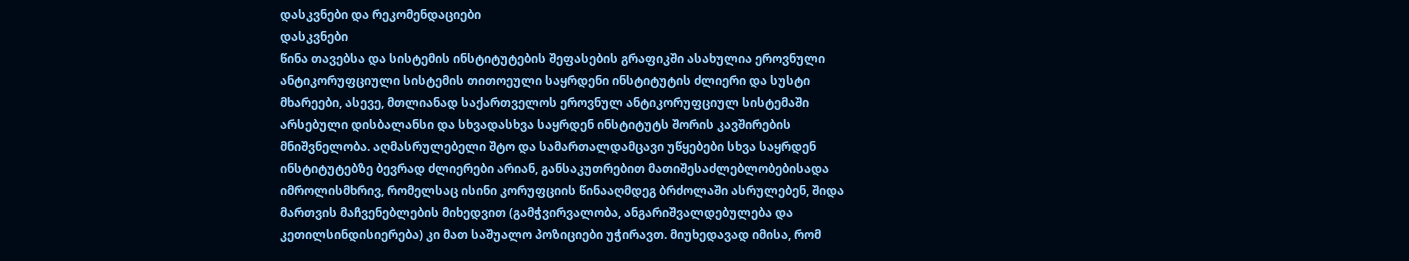დასკვნები და რეკომენდაციები
დასკვნები
წინა თავებსა და სისტემის ინსტიტუტების შეფასების გრაფიკში ასახულია ეროვნული ანტიკორუფციული სისტემის თითოეული საყრდენი ინსტიტუტის ძლიერი და სუსტი მხარეები, ასევე, მთლიანად საქართველოს ეროვნულ ანტიკორუფციულ სისტემაში არსებული დისბალანსი და სხვადასხვა საყრდენ ინსტიტუტს შორის კავშირების მნიშვნელობა. აღმასრულებელი შტო და სამართალდამცავი უწყებები სხვა საყრდენ ინსტიტუტებზე ბევრად ძლიერები არიან, განსაკუთრებით მათიშესაძლებლობებისადა იმროლისმხრივ, რომელსაც ისინი კორუფციის წინააღმდეგ ბრძოლაში ასრულებენ, შიდა მართვის მაჩვენებლების მიხედვით (გამჭვირვალობა, ანგარიშვალდებულება და კეთილსინდისიერება) კი მათ საშუალო პოზიციები უჭირავთ. მიუხედავად იმისა, რომ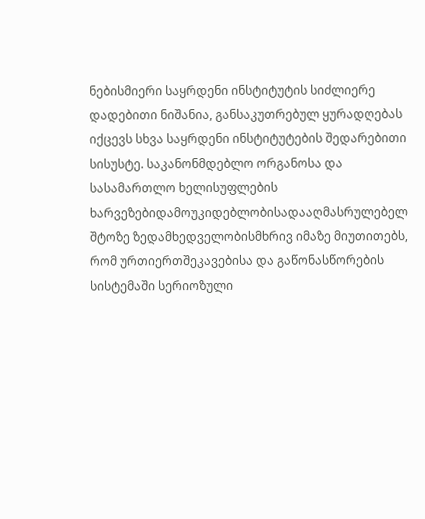ნებისმიერი საყრდენი ინსტიტუტის სიძლიერე დადებითი ნიშანია, განსაკუთრებულ ყურადღებას იქცევს სხვა საყრდენი ინსტიტუტების შედარებითი სისუსტე. საკანონმდებლო ორგანოსა და სასამართლო ხელისუფლების ხარვეზებიდამოუკიდებლობისადააღმასრულებელ შტოზე ზედამხედველობისმხრივ იმაზე მიუთითებს, რომ ურთიერთშეკავებისა და გაწონასწორების სისტემაში სერიოზული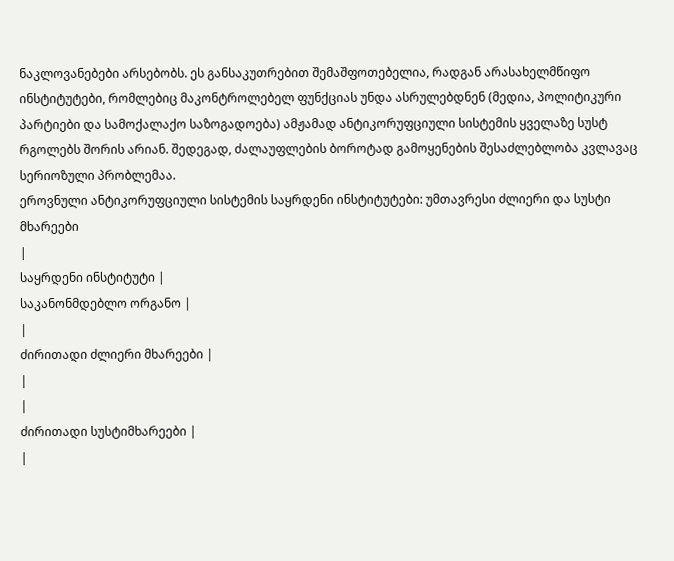ნაკლოვანებები არსებობს. ეს განსაკუთრებით შემაშფოთებელია, რადგან არასახელმწიფო ინსტიტუტები, რომლებიც მაკონტროლებელ ფუნქციას უნდა ასრულებდნენ (მედია, პოლიტიკური პარტიები და სამოქალაქო საზოგადოება) ამჟამად ანტიკორუფციული სისტემის ყველაზე სუსტ რგოლებს შორის არიან. შედეგად, ძალაუფლების ბოროტად გამოყენების შესაძლებლობა კვლავაც სერიოზული პრობლემაა.
ეროვნული ანტიკორუფციული სისტემის საყრდენი ინსტიტუტები: უმთავრესი ძლიერი და სუსტი მხარეები
|
საყრდენი ინსტიტუტი |
საკანონმდებლო ორგანო |
|
ძირითადი ძლიერი მხარეები |
|
|
ძირითადი სუსტიმხარეები |
|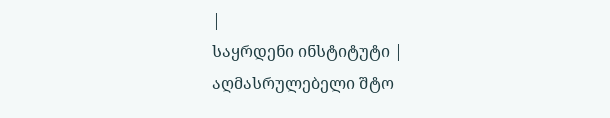|
საყრდენი ინსტიტუტი |
აღმასრულებელი შტო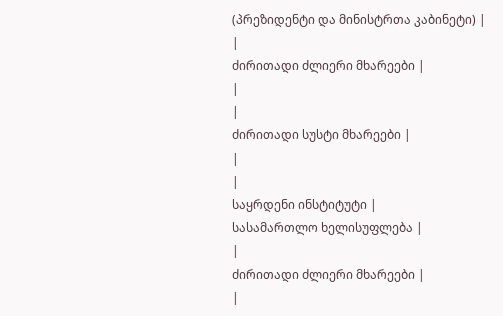(პრეზიდენტი და მინისტრთა კაბინეტი) |
|
ძირითადი ძლიერი მხარეები |
|
|
ძირითადი სუსტი მხარეები |
|
|
საყრდენი ინსტიტუტი |
სასამართლო ხელისუფლება |
|
ძირითადი ძლიერი მხარეები |
|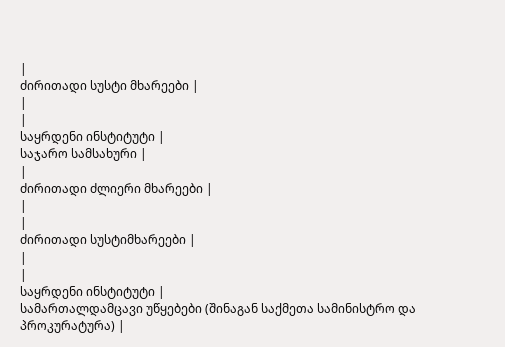|
ძირითადი სუსტი მხარეები |
|
|
საყრდენი ინსტიტუტი |
საჯარო სამსახური |
|
ძირითადი ძლიერი მხარეები |
|
|
ძირითადი სუსტიმხარეები |
|
|
საყრდენი ინსტიტუტი |
სამართალდამცავი უწყებები (შინაგან საქმეთა სამინისტრო და პროკურატურა) |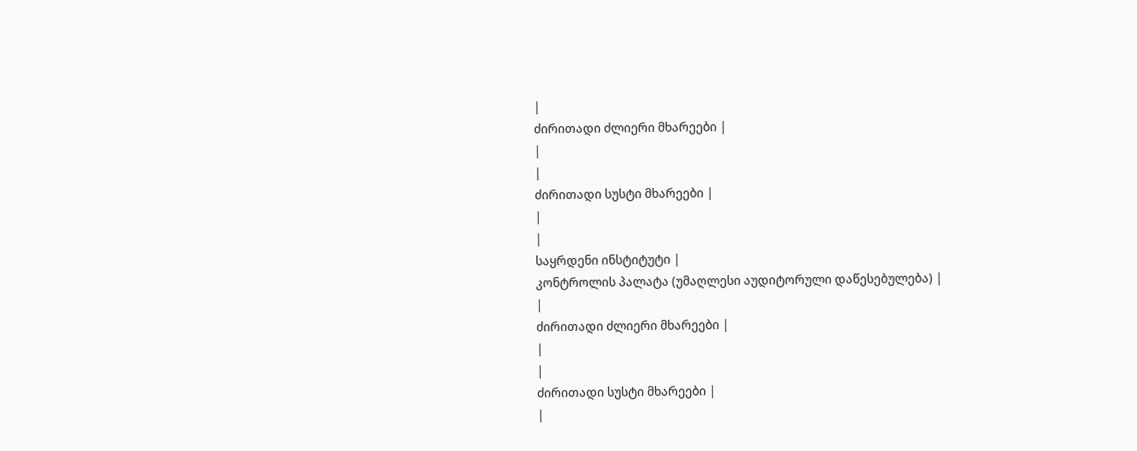|
ძირითადი ძლიერი მხარეები |
|
|
ძირითადი სუსტი მხარეები |
|
|
საყრდენი ინსტიტუტი |
კონტროლის პალატა (უმაღლესი აუდიტორული დაწესებულება) |
|
ძირითადი ძლიერი მხარეები |
|
|
ძირითადი სუსტი მხარეები |
|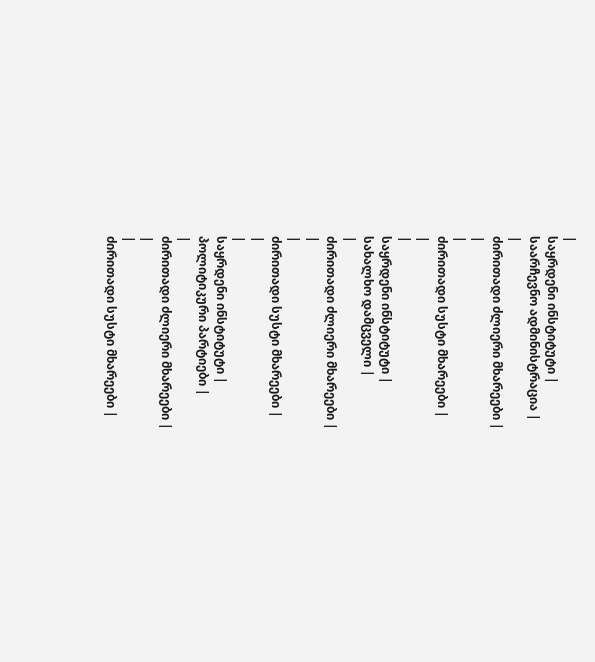|
საყრდენი ინსტიტუტი |
საარჩევნო ადმინისტრაცია |
|
ძირითადი ძლიერი მხარეები |
|
|
ძირითადი სუსტი მხარეები |
|
|
საყრდენი ინსტიტუტი |
სახალხო დამცველი |
|
ძირითადი ძლიერი მხარეები |
|
|
ძირითადი სუსტი მხარეები |
|
|
საყრდენი ინსტიტუტი |
პოლიტიკური პარტიები |
|
ძირითადი ძლიერი მხარეები |
|
|
ძირითადი სუსტი მხარეები |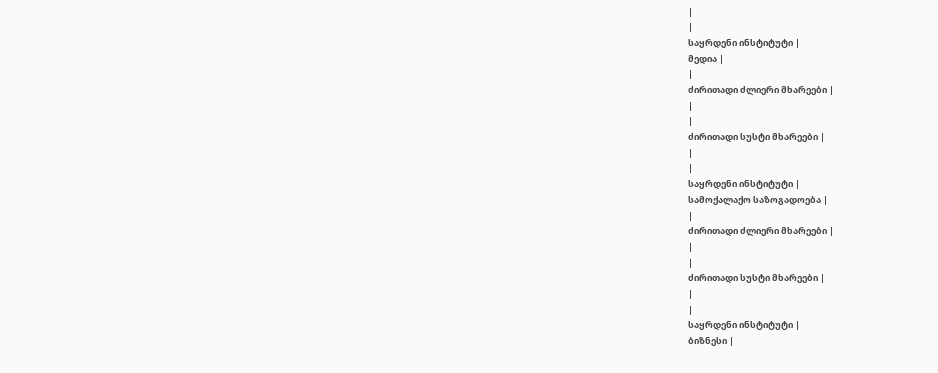|
|
საყრდენი ინსტიტუტი |
მედია |
|
ძირითადი ძლიერი მხარეები |
|
|
ძირითადი სუსტი მხარეები |
|
|
საყრდენი ინსტიტუტი |
სამოქალაქო საზოგადოება |
|
ძირითადი ძლიერი მხარეები |
|
|
ძირითადი სუსტი მხარეები |
|
|
საყრდენი ინსტიტუტი |
ბიზნესი |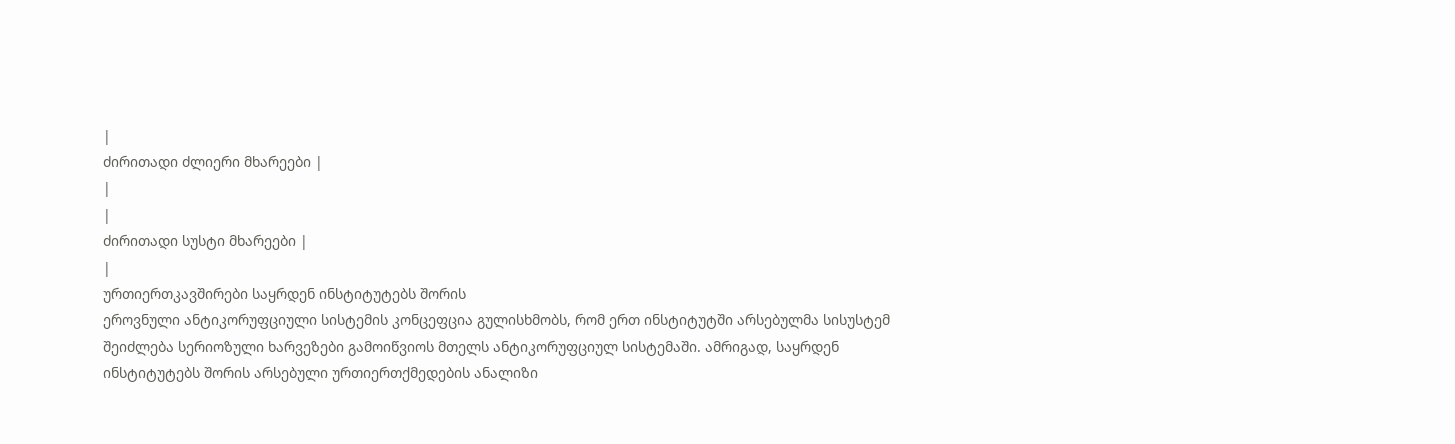|
ძირითადი ძლიერი მხარეები |
|
|
ძირითადი სუსტი მხარეები |
|
ურთიერთკავშირები საყრდენ ინსტიტუტებს შორის
ეროვნული ანტიკორუფციული სისტემის კონცეფცია გულისხმობს, რომ ერთ ინსტიტუტში არსებულმა სისუსტემ შეიძლება სერიოზული ხარვეზები გამოიწვიოს მთელს ანტიკორუფციულ სისტემაში. ამრიგად, საყრდენ ინსტიტუტებს შორის არსებული ურთიერთქმედების ანალიზი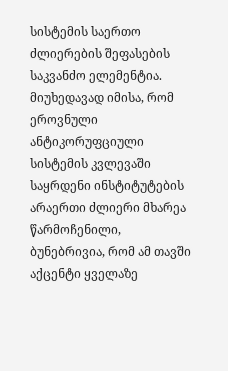სისტემის საერთო ძლიერების შეფასების საკვანძო ელემენტია. მიუხედავად იმისა, რომ ეროვნული ანტიკორუფციული სისტემის კვლევაში საყრდენი ინსტიტუტების არაერთი ძლიერი მხარეა წარმოჩენილი, ბუნებრივია, რომ ამ თავში აქცენტი ყველაზე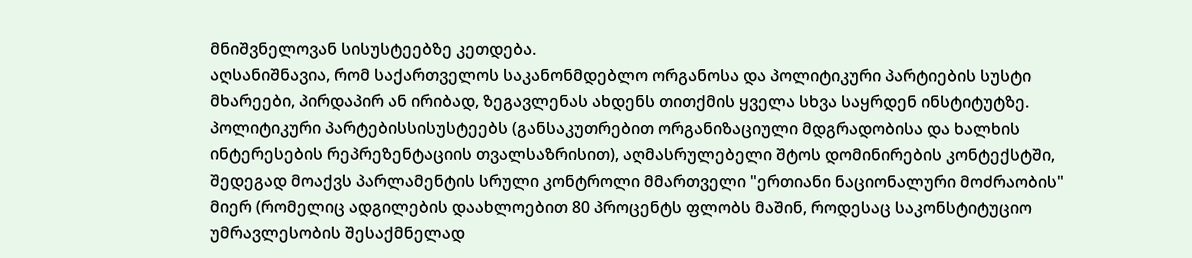მნიშვნელოვან სისუსტეებზე კეთდება.
აღსანიშნავია, რომ საქართველოს საკანონმდებლო ორგანოსა და პოლიტიკური პარტიების სუსტი მხარეები, პირდაპირ ან ირიბად, ზეგავლენას ახდენს თითქმის ყველა სხვა საყრდენ ინსტიტუტზე.
პოლიტიკური პარტებისსისუსტეებს (განსაკუთრებით ორგანიზაციული მდგრადობისა და ხალხის ინტერესების რეპრეზენტაციის თვალსაზრისით), აღმასრულებელი შტოს დომინირების კონტექსტში, შედეგად მოაქვს პარლამენტის სრული კონტროლი მმართველი "ერთიანი ნაციონალური მოძრაობის" მიერ (რომელიც ადგილების დაახლოებით 80 პროცენტს ფლობს მაშინ, როდესაც საკონსტიტუციო უმრავლესობის შესაქმნელად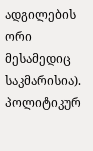ადგილების ორი მესამედიც საკმარისია). პოლიტიკურ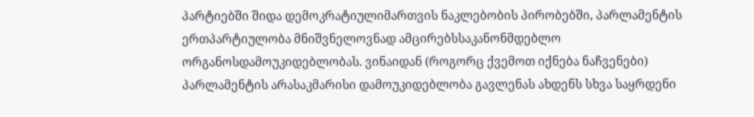პარტიებში შიდა დემოკრატიულიმართვის ნაკლებობის პირობებში, პარლამენტის ერთპარტიულობა მნიშვნელოვნად ამცირებსსაკანონმდებლო ორგანოსდამოუკიდებლობას. ვინაიდან (როგორც ქვემოთ იქნება ნაჩვენები) პარლამენტის არასაკმარისი დამოუკიდებლობა გავლენას ახდენს სხვა საყრდენი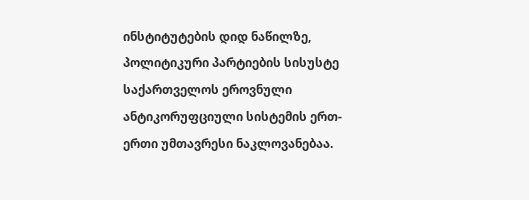ინსტიტუტების დიდ ნაწილზე, პოლიტიკური პარტიების სისუსტე საქართველოს ეროვნული ანტიკორუფციული სისტემის ერთ-ერთი უმთავრესი ნაკლოვანებაა.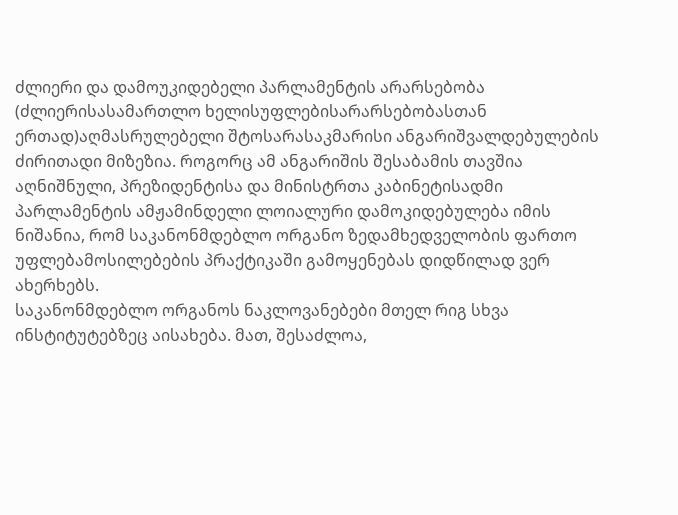ძლიერი და დამოუკიდებელი პარლამენტის არარსებობა (ძლიერისასამართლო ხელისუფლებისარარსებობასთან ერთად)აღმასრულებელი შტოსარასაკმარისი ანგარიშვალდებულების ძირითადი მიზეზია. როგორც ამ ანგარიშის შესაბამის თავშია აღნიშნული, პრეზიდენტისა და მინისტრთა კაბინეტისადმი პარლამენტის ამჟამინდელი ლოიალური დამოკიდებულება იმის ნიშანია, რომ საკანონმდებლო ორგანო ზედამხედველობის ფართო უფლებამოსილებების პრაქტიკაში გამოყენებას დიდწილად ვერ ახერხებს.
საკანონმდებლო ორგანოს ნაკლოვანებები მთელ რიგ სხვა ინსტიტუტებზეც აისახება. მათ, შესაძლოა,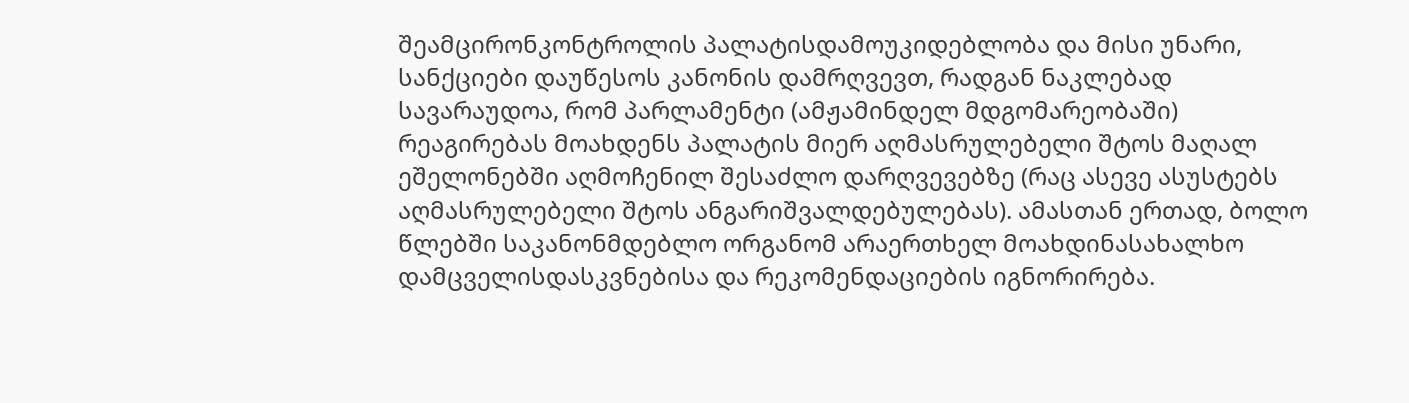შეამცირონკონტროლის პალატისდამოუკიდებლობა და მისი უნარი, სანქციები დაუწესოს კანონის დამრღვევთ, რადგან ნაკლებად სავარაუდოა, რომ პარლამენტი (ამჟამინდელ მდგომარეობაში) რეაგირებას მოახდენს პალატის მიერ აღმასრულებელი შტოს მაღალ ეშელონებში აღმოჩენილ შესაძლო დარღვევებზე (რაც ასევე ასუსტებს აღმასრულებელი შტოს ანგარიშვალდებულებას). ამასთან ერთად, ბოლო წლებში საკანონმდებლო ორგანომ არაერთხელ მოახდინასახალხო დამცველისდასკვნებისა და რეკომენდაციების იგნორირება.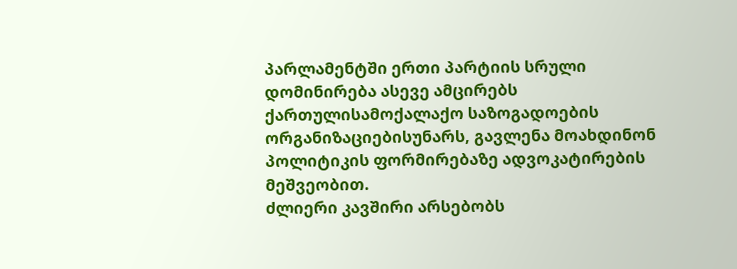პარლამენტში ერთი პარტიის სრული დომინირება ასევე ამცირებს ქართულისამოქალაქო საზოგადოების ორგანიზაციებისუნარს, გავლენა მოახდინონ პოლიტიკის ფორმირებაზე ადვოკატირების მეშვეობით.
ძლიერი კავშირი არსებობს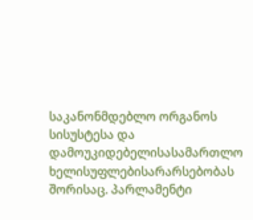საკანონმდებლო ორგანოს სისუსტესა და დამოუკიდებელისასამართლო ხელისუფლებისარარსებობას შორისაც. პარლამენტი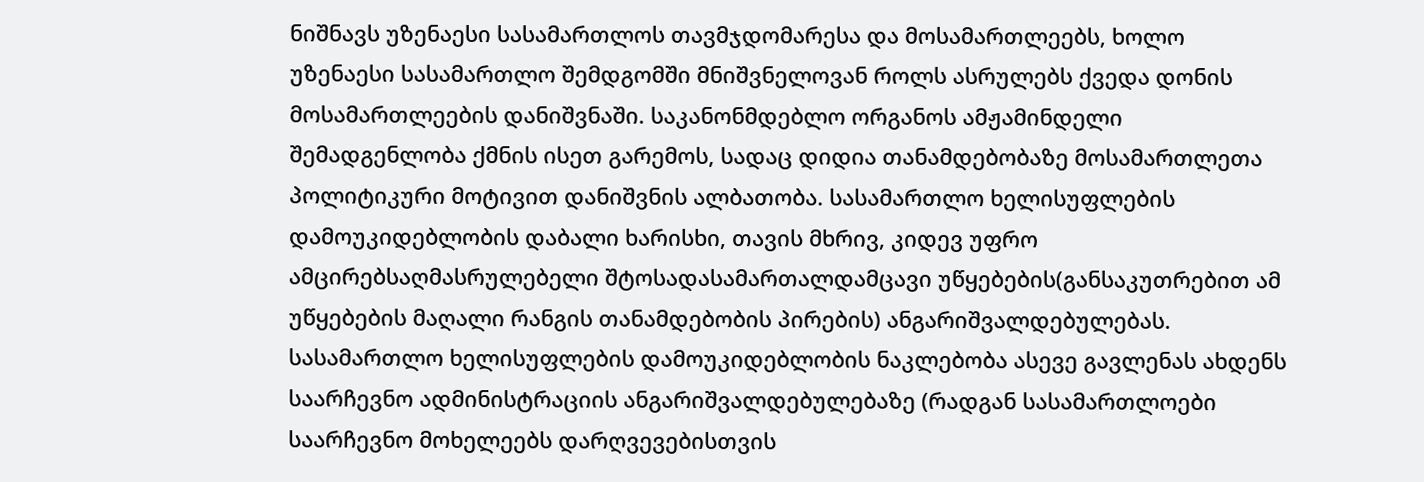ნიშნავს უზენაესი სასამართლოს თავმჯდომარესა და მოსამართლეებს, ხოლო უზენაესი სასამართლო შემდგომში მნიშვნელოვან როლს ასრულებს ქვედა დონის მოსამართლეების დანიშვნაში. საკანონმდებლო ორგანოს ამჟამინდელი შემადგენლობა ქმნის ისეთ გარემოს, სადაც დიდია თანამდებობაზე მოსამართლეთა პოლიტიკური მოტივით დანიშვნის ალბათობა. სასამართლო ხელისუფლების დამოუკიდებლობის დაბალი ხარისხი, თავის მხრივ, კიდევ უფრო ამცირებსაღმასრულებელი შტოსადასამართალდამცავი უწყებების(განსაკუთრებით ამ უწყებების მაღალი რანგის თანამდებობის პირების) ანგარიშვალდებულებას.
სასამართლო ხელისუფლების დამოუკიდებლობის ნაკლებობა ასევე გავლენას ახდენს საარჩევნო ადმინისტრაციის ანგარიშვალდებულებაზე (რადგან სასამართლოები საარჩევნო მოხელეებს დარღვევებისთვის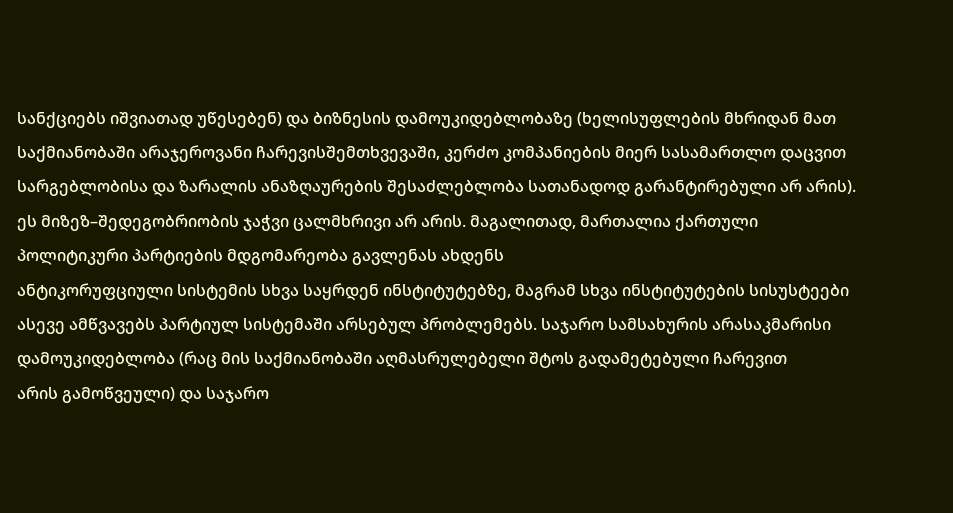სანქციებს იშვიათად უწესებენ) და ბიზნესის დამოუკიდებლობაზე (ხელისუფლების მხრიდან მათ საქმიანობაში არაჯეროვანი ჩარევისშემთხვევაში, კერძო კომპანიების მიერ სასამართლო დაცვით სარგებლობისა და ზარალის ანაზღაურების შესაძლებლობა სათანადოდ გარანტირებული არ არის).
ეს მიზეზ–შედეგობრიობის ჯაჭვი ცალმხრივი არ არის. მაგალითად, მართალია ქართული პოლიტიკური პარტიების მდგომარეობა გავლენას ახდენს
ანტიკორუფციული სისტემის სხვა საყრდენ ინსტიტუტებზე, მაგრამ სხვა ინსტიტუტების სისუსტეები ასევე ამწვავებს პარტიულ სისტემაში არსებულ პრობლემებს. საჯარო სამსახურის არასაკმარისი დამოუკიდებლობა (რაც მის საქმიანობაში აღმასრულებელი შტოს გადამეტებული ჩარევით
არის გამოწვეული) და საჯარო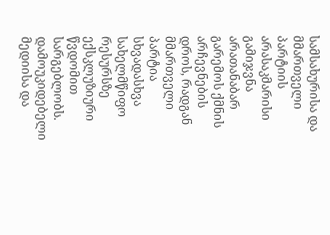სამსახურისა და მმართველი პარტიის არასაკმარისი გამიჯვნა არათანაბარ გარემოს ქმნის არჩევნების დროს, რადგან მმართველი პარტია
სხვადასხვა სახელმწიფო რესურსზე ექსკლუზიური წვდომით სარგებლობს. დამოუკიდებელი მედიისა და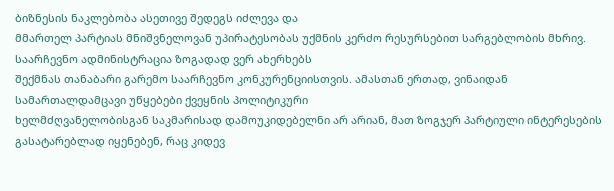ბიზნესის ნაკლებობა ასეთივე შედეგს იძლევა და
მმართელ პარტიას მნიშვნელოვან უპირატესობას უქმნის კერძო რესურსებით სარგებლობის მხრივ. საარჩევნო ადმინისტრაცია ზოგადად ვერ ახერხებს
შექმნას თანაბარი გარემო საარჩევნო კონკურენციისთვის. ამასთან ერთად, ვინაიდან სამართალდამცავი უწყებები ქვეყნის პოლიტიკური
ხელმძღვანელობისგან საკმარისად დამოუკიდებელნი არ არიან, მათ ზოგჯერ პარტიული ინტერესების გასატარებლად იყენებენ, რაც კიდევ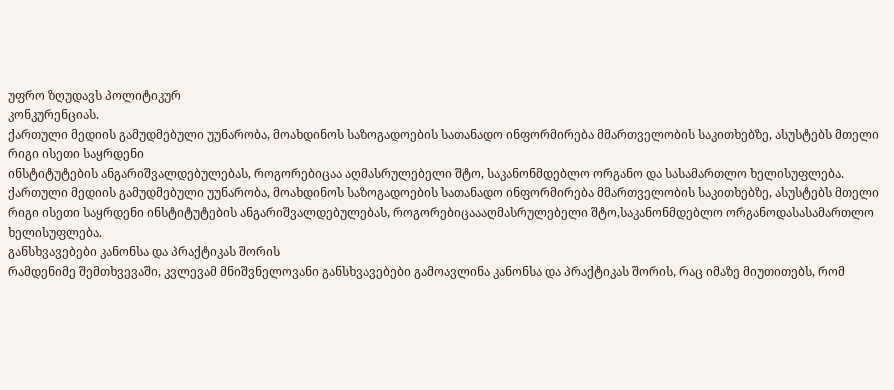უფრო ზღუდავს პოლიტიკურ
კონკურენციას.
ქართული მედიის გამუდმებული უუნარობა, მოახდინოს საზოგადოების სათანადო ინფორმირება მმართველობის საკითხებზე, ასუსტებს მთელი რიგი ისეთი საყრდენი
ინსტიტუტების ანგარიშვალდებულებას, როგორებიცაა აღმასრულებელი შტო, საკანონმდებლო ორგანო და სასამართლო ხელისუფლება.
ქართული მედიის გამუდმებული უუნარობა, მოახდინოს საზოგადოების სათანადო ინფორმირება მმართველობის საკითხებზე, ასუსტებს მთელი რიგი ისეთი საყრდენი ინსტიტუტების ანგარიშვალდებულებას, როგორებიცაააღმასრულებელი შტო,საკანონმდებლო ორგანოდასასამართლო ხელისუფლება.
განსხვავებები კანონსა და პრაქტიკას შორის
რამდენიმე შემთხვევაში, კვლევამ მნიშვნელოვანი განსხვავებები გამოავლინა კანონსა და პრაქტიკას შორის, რაც იმაზე მიუთითებს, რომ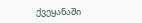ქვეყანაში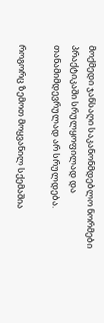მოქმედი ჯანსაღი საკანონმდებლო ნორმები პრაქტიკაში სრულყოფილად და თანამიმდევრულად არ სრულდება.

როგორც ზემოთ მოყვანილ სქემაშია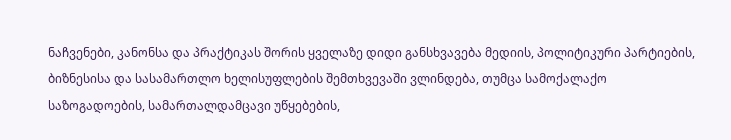ნაჩვენები, კანონსა და პრაქტიკას შორის ყველაზე დიდი განსხვავება მედიის, პოლიტიკური პარტიების, ბიზნესისა და სასამართლო ხელისუფლების შემთხვევაში ვლინდება, თუმცა სამოქალაქო საზოგადოების, სამართალდამცავი უწყებების,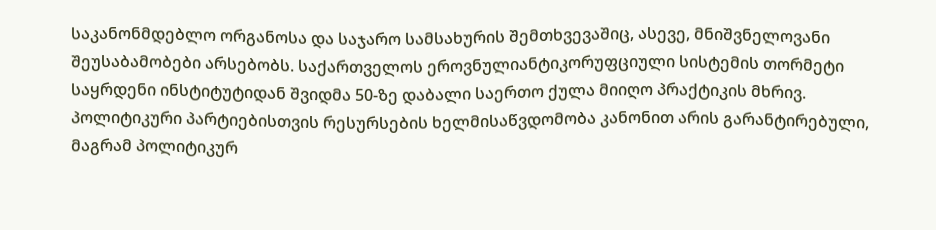საკანონმდებლო ორგანოსა და საჯარო სამსახურის შემთხვევაშიც, ასევე, მნიშვნელოვანი შეუსაბამობები არსებობს. საქართველოს ეროვნულიანტიკორუფციული სისტემის თორმეტი საყრდენი ინსტიტუტიდან შვიდმა 50-ზე დაბალი საერთო ქულა მიიღო პრაქტიკის მხრივ.
პოლიტიკური პარტიებისთვის რესურსების ხელმისაწვდომობა კანონით არის გარანტირებული, მაგრამ პოლიტიკურ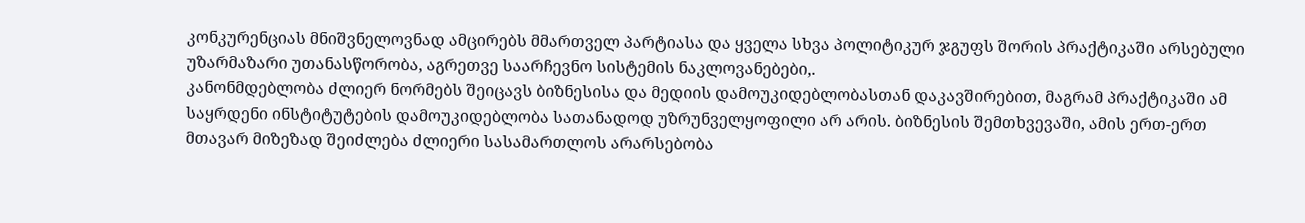კონკურენციას მნიშვნელოვნად ამცირებს მმართველ პარტიასა და ყველა სხვა პოლიტიკურ ჯგუფს შორის პრაქტიკაში არსებული უზარმაზარი უთანასწორობა, აგრეთვე საარჩევნო სისტემის ნაკლოვანებები,.
კანონმდებლობა ძლიერ ნორმებს შეიცავს ბიზნესისა და მედიის დამოუკიდებლობასთან დაკავშირებით, მაგრამ პრაქტიკაში ამ საყრდენი ინსტიტუტების დამოუკიდებლობა სათანადოდ უზრუნველყოფილი არ არის. ბიზნესის შემთხვევაში, ამის ერთ-ერთ მთავარ მიზეზად შეიძლება ძლიერი სასამართლოს არარსებობა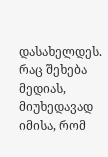დასახელდეს. რაც შეხება მედიას, მიუხედავად იმისა, რომ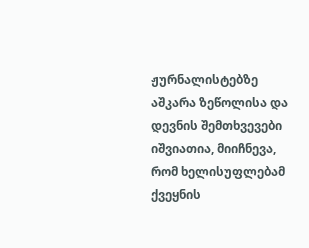ჟურნალისტებზე აშკარა ზეწოლისა და დევნის შემთხვევები იშვიათია, მიიჩნევა, რომ ხელისუფლებამ ქვეყნის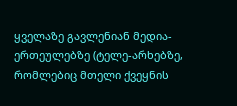ყველაზე გავლენიან მედია-ერთეულებზე (ტელე-არხებზე, რომლებიც მთელი ქვეყნის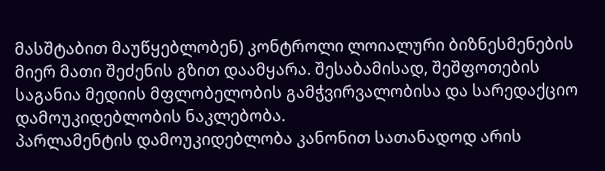მასშტაბით მაუწყებლობენ) კონტროლი ლოიალური ბიზნესმენების მიერ მათი შეძენის გზით დაამყარა. შესაბამისად, შეშფოთების საგანია მედიის მფლობელობის გამჭვირვალობისა და სარედაქციო დამოუკიდებლობის ნაკლებობა.
პარლამენტის დამოუკიდებლობა კანონით სათანადოდ არის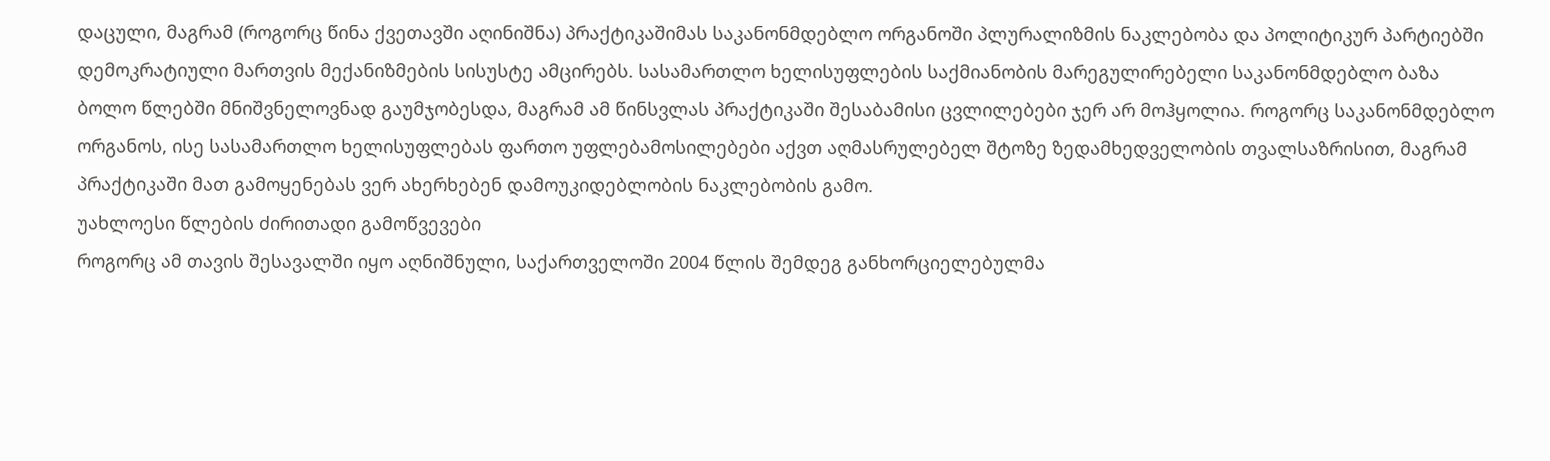დაცული, მაგრამ (როგორც წინა ქვეთავში აღინიშნა) პრაქტიკაშიმას საკანონმდებლო ორგანოში პლურალიზმის ნაკლებობა და პოლიტიკურ პარტიებში დემოკრატიული მართვის მექანიზმების სისუსტე ამცირებს. სასამართლო ხელისუფლების საქმიანობის მარეგულირებელი საკანონმდებლო ბაზა ბოლო წლებში მნიშვნელოვნად გაუმჯობესდა, მაგრამ ამ წინსვლას პრაქტიკაში შესაბამისი ცვლილებები ჯერ არ მოჰყოლია. როგორც საკანონმდებლო ორგანოს, ისე სასამართლო ხელისუფლებას ფართო უფლებამოსილებები აქვთ აღმასრულებელ შტოზე ზედამხედველობის თვალსაზრისით, მაგრამ პრაქტიკაში მათ გამოყენებას ვერ ახერხებენ დამოუკიდებლობის ნაკლებობის გამო.
უახლოესი წლების ძირითადი გამოწვევები
როგორც ამ თავის შესავალში იყო აღნიშნული, საქართველოში 2004 წლის შემდეგ განხორციელებულმა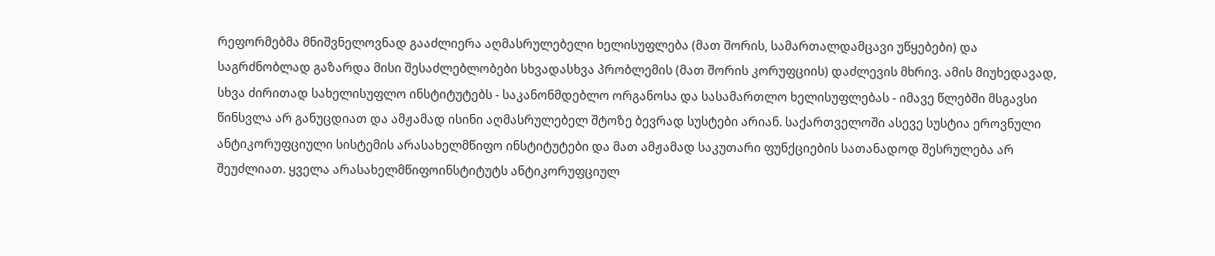რეფორმებმა მნიშვნელოვნად გააძლიერა აღმასრულებელი ხელისუფლება (მათ შორის, სამართალდამცავი უწყებები) და საგრძნობლად გაზარდა მისი შესაძლებლობები სხვადასხვა პრობლემის (მათ შორის კორუფციის) დაძლევის მხრივ. ამის მიუხედავად, სხვა ძირითად სახელისუფლო ინსტიტუტებს - საკანონმდებლო ორგანოსა და სასამართლო ხელისუფლებას - იმავე წლებში მსგავსი წინსვლა არ განუცდიათ და ამჟამად ისინი აღმასრულებელ შტოზე ბევრად სუსტები არიან. საქართველოში ასევე სუსტია ეროვნული ანტიკორუფციული სისტემის არასახელმწიფო ინსტიტუტები და მათ ამჟამად საკუთარი ფუნქციების სათანადოდ შესრულება არ შეუძლიათ. ყველა არასახელმწიფოინსტიტუტს ანტიკორუფციულ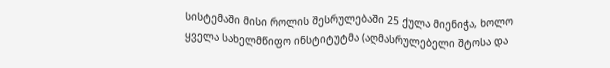სისტემაში მისი როლის შესრულებაში 25 ქულა მიენიჭა, ხოლო ყველა სახელმწიფო ინსტიტუტმა (აღმასრულებელი შტოსა და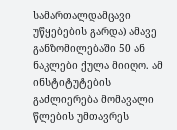სამართალდამცავი უწყებების გარდა) ამავე განზომილებაში 50 ან ნაკლები ქულა მიიღო. ამ ინსტიტუტების გაძლიერება მომავალი წლების უმთავრეს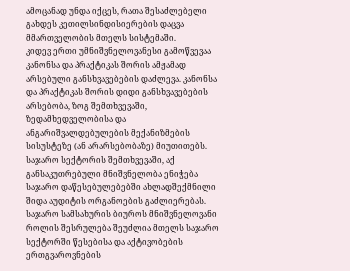ამოცანად უნდა იქცეს, რათა შესაძლებელი გახდეს კეთილსინდისიერების დაცვა მმართველობის მთელს სისტემაში.
კიდევ ერთი უმნიშვნელოვანესი გამოწვევაა კანონსა და პრაქტიკას შორის ამჟამად არსებული განსხვავებების დაძლევა. კანონსა და პრაქტიკას შორის დიდი განსხვავებების არსებობა, ზოგ შემთხვევაში, ზედამხედველობისა და ანგარიშვალდებულების მექანიზმების სისუსტეზე (ან არარსებობაზე) მიუთითებს. საჯარო სექტორის შემთხვევაში, აქ განსაკუთრებული მნიშვნელობა ენიჭება საჯარო დაწესებულებებში ახლადშექმნილი შიდა აუდიტის ორგანოების გაძლიერებას. საჯარო სამსახურის ბიუროს მნიშვნელოვანი როლის შესრულება შეუძლია მთელს საჯარო სექტორში წესებისა და აქტივობების ერთგვაროვნების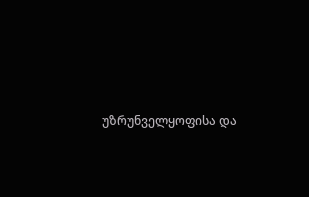უზრუნველყოფისა და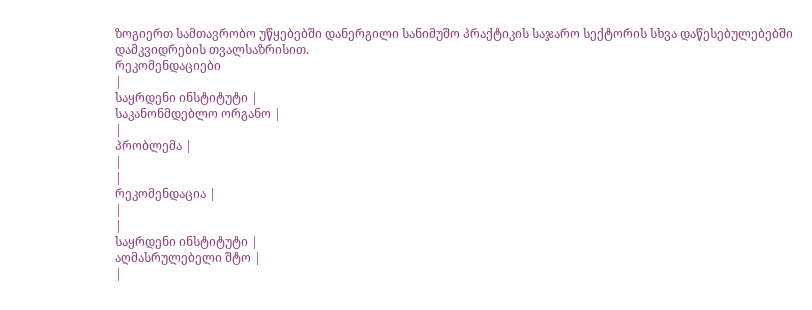ზოგიერთ სამთავრობო უწყებებში დანერგილი სანიმუშო პრაქტიკის საჯარო სექტორის სხვა დაწესებულებებში დამკვიდრების თვალსაზრისით.
რეკომენდაციები
|
საყრდენი ინსტიტუტი |
საკანონმდებლო ორგანო |
|
პრობლემა |
|
|
რეკომენდაცია |
|
|
საყრდენი ინსტიტუტი |
აღმასრულებელი შტო |
|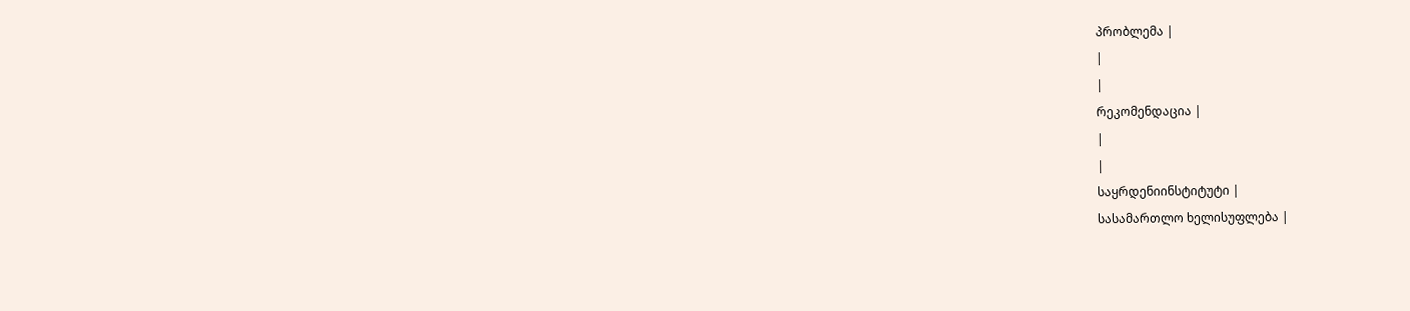პრობლემა |
|
|
რეკომენდაცია |
|
|
საყრდენიინსტიტუტი |
სასამართლო ხელისუფლება |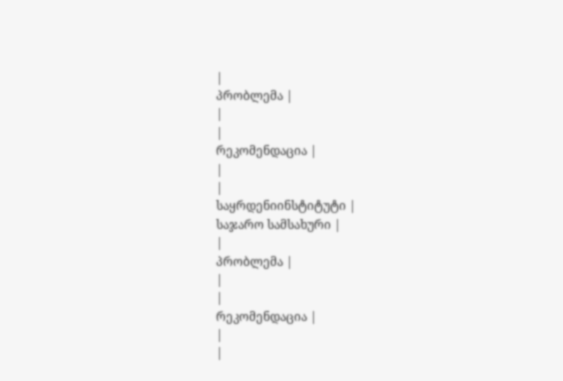|
პრობლემა |
|
|
რეკომენდაცია |
|
|
საყრდენიინსტიტუტი |
საჯარო სამსახური |
|
პრობლემა |
|
|
რეკომენდაცია |
|
|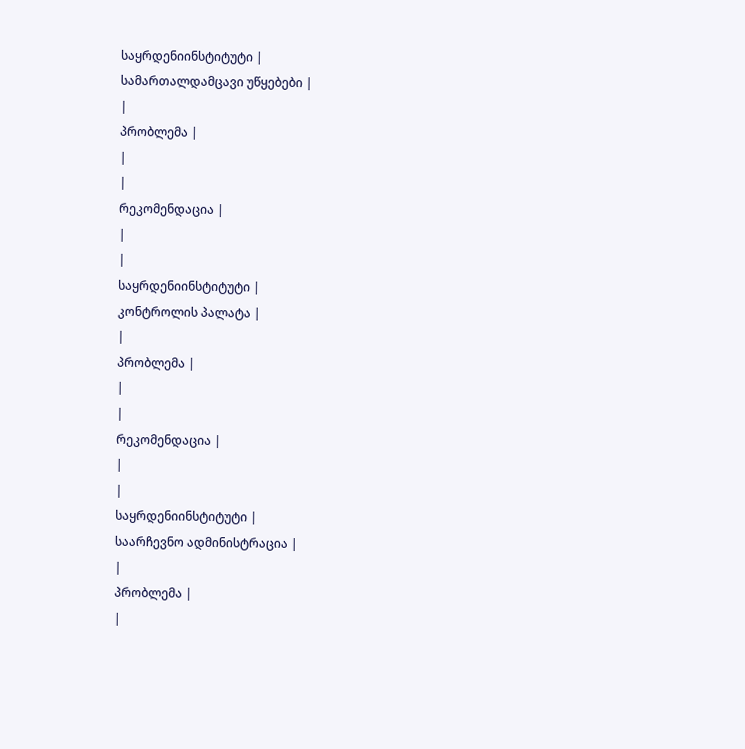საყრდენიინსტიტუტი |
სამართალდამცავი უწყებები |
|
პრობლემა |
|
|
რეკომენდაცია |
|
|
საყრდენიინსტიტუტი |
კონტროლის პალატა |
|
პრობლემა |
|
|
რეკომენდაცია |
|
|
საყრდენიინსტიტუტი |
საარჩევნო ადმინისტრაცია |
|
პრობლემა |
|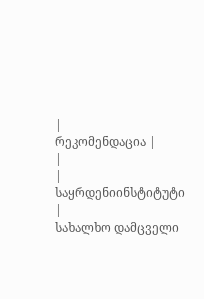|
რეკომენდაცია |
|
|
საყრდენიინსტიტუტი |
სახალხო დამცველი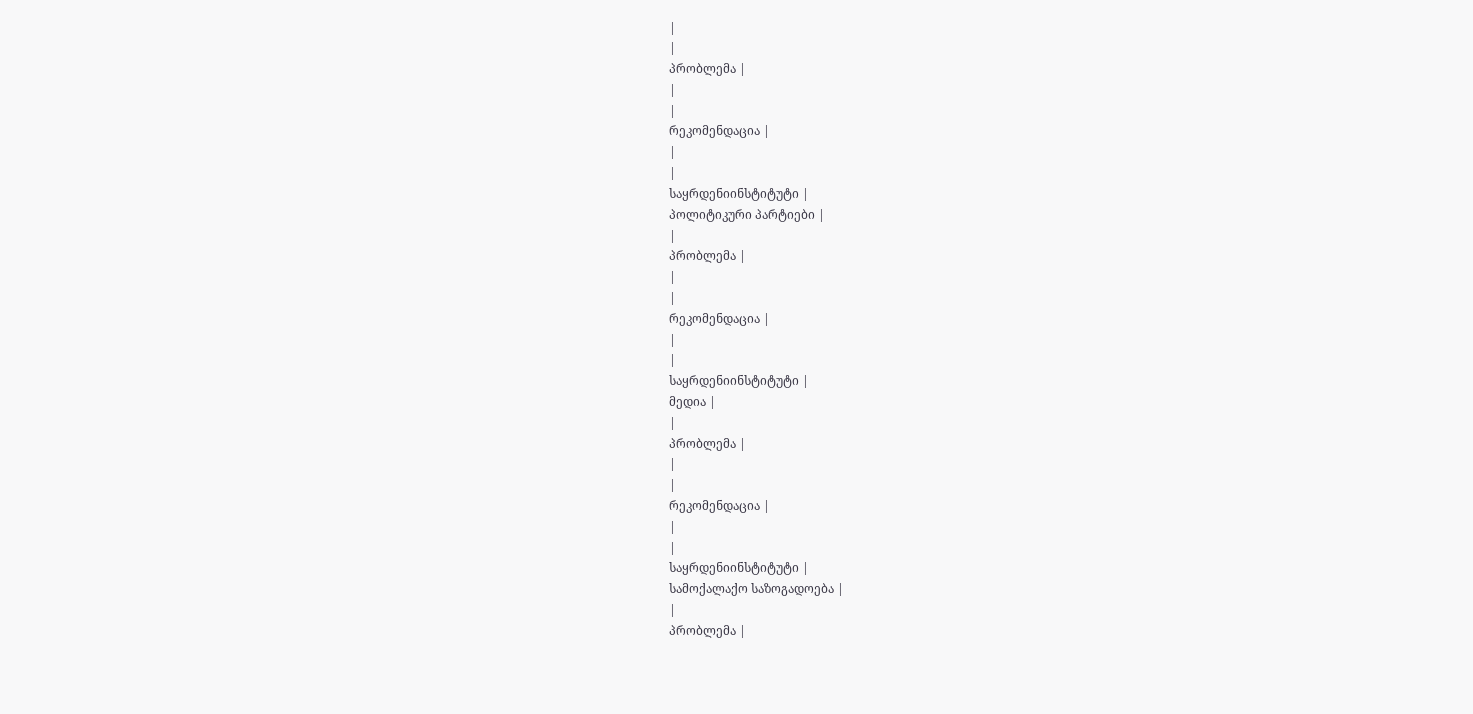|
|
პრობლემა |
|
|
რეკომენდაცია |
|
|
საყრდენიინსტიტუტი |
პოლიტიკური პარტიები |
|
პრობლემა |
|
|
რეკომენდაცია |
|
|
საყრდენიინსტიტუტი |
მედია |
|
პრობლემა |
|
|
რეკომენდაცია |
|
|
საყრდენიინსტიტუტი |
სამოქალაქო საზოგადოება |
|
პრობლემა |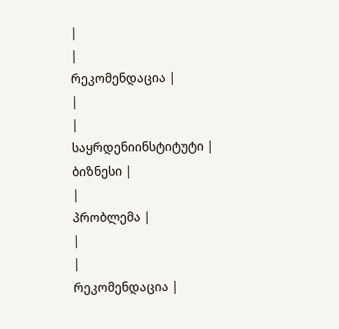|
|
რეკომენდაცია |
|
|
საყრდენიინსტიტუტი |
ბიზნესი |
|
პრობლემა |
|
|
რეკომენდაცია |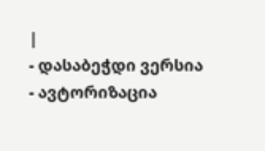|
- დასაბეჭდი ვერსია
- ავტორიზაცია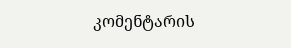კომენტარის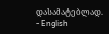დასამატებლად.
- English